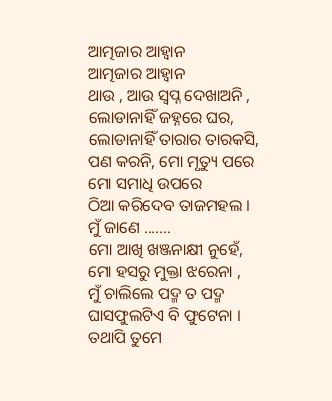ଆତ୍ମଜାର ଆହ୍ବାନ
ଆତ୍ମଜାର ଆହ୍ବାନ
ଥାଉ , ଆଉ ସ୍ବପ୍ନ ଦେଖାଅନି ,
ଲୋଡାନାହିଁ ଜହ୍ନରେ ଘର,
ଲୋଡାନାହିଁ ତାରାର ତାରକସି,
ପଣ କରନି, ମୋ ମୃତ୍ୟୁ ପରେ
ମୋ ସମାଧି ଉପରେ
ଠିଆ କରିଦେବ ତାଜମହଲ ।
ମୁଁ ଜାଣେ .......
ମୋ ଆଖି ଖଞ୍ଜନାକ୍ଷୀ ନୁହେଁ,
ମୋ ହସରୁ ମୁକ୍ତା ଝରେନା ,
ମୁଁ ଚାଲିଲେ ପଦ୍ମ ତ ପଦ୍ମ
ଘାସଫୁଲଟିଏ ବି ଫୁଟେନା ।
ତଥାପି ତୁମେ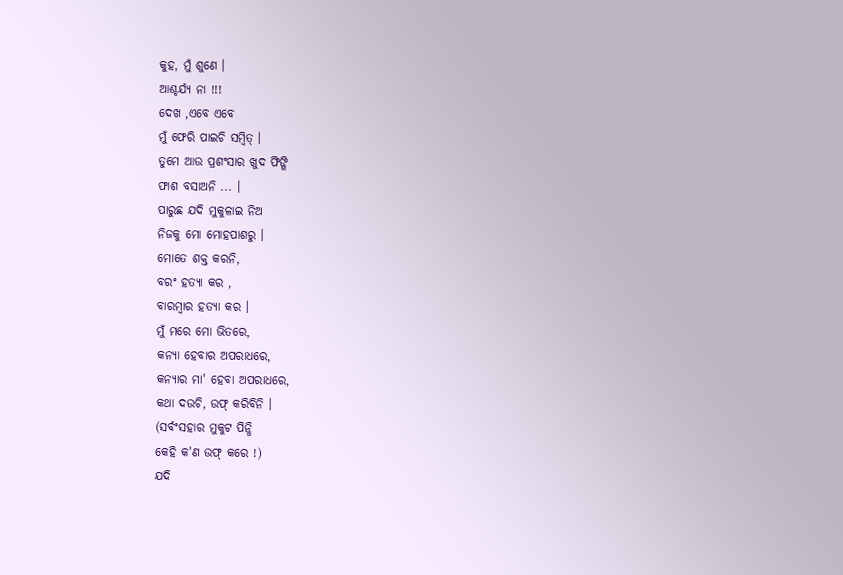କୁହ, ମୁଁ ଶୁଣେ ।
ଆଶ୍ଚର୍ଯ୍ୟ ନା !!!
ଦେଖ ,ଏବେ ଏବେ
ମୁଁ ଫେରି ପାଇଚି ସମ୍ବିତ୍ ।
ତୁମେ ଆଉ ପ୍ରଶଂସାର ଖୁଦ ଫିଙ୍ଗି
ଫାଶ ବସାଅନି ... ।
ପାରୁଛ ଯଦି ମୁକୁଳାଇ ନିଅ
ନିଜକୁ ମୋ ମୋହପାଶରୁ ।
ମୋତେ ଶକ୍ତ କରନି,
ବରଂ ହତ୍ୟା କର ,
ବାରମ୍ବାର ହତ୍ୟା କର ।
ମୁଁ ମରେ ମୋ ଭିତରେ,
କନ୍ୟା ହେବାର ଅପରାଧରେ,
କନ୍ୟାର ମା' ହେବା ଅପରାଧରେ,
କଥା ଦଉଚି, ଉଫ୍ କରିବିନି ।
(ସର୍ବଂସହାର ମୁକୁଟ ପିନ୍ଧି
କେହି କ'ଣ ଉଫ୍ କରେ !)
ଯଦି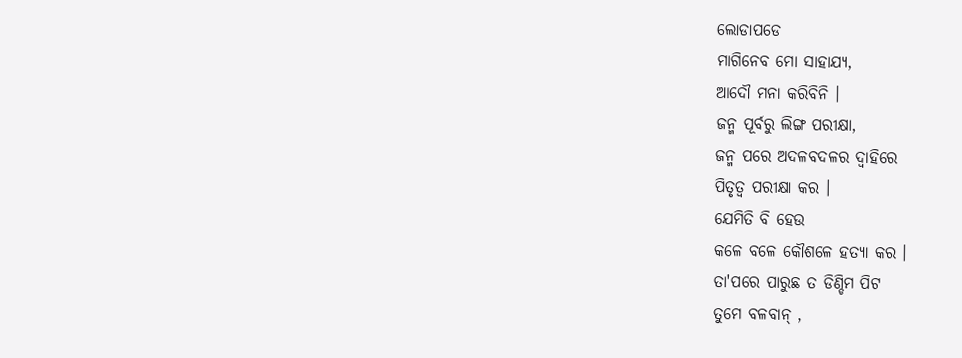ଲୋଡାପଡେ
ମାଗିନେବ ମୋ ସାହାଯ୍ୟ,
ଆଦୌ ମନା କରିବିନି ।
ଜନ୍ମ ପୂର୍ବରୁ ଲିଙ୍ଗ ପରୀକ୍ଷା,
ଜନ୍ମ ପରେ ଅଦଳବଦଳର ଦ୍ବାହିରେ
ପିତୃତ୍ବ ପରୀକ୍ଷା କର ।
ଯେମିତି ବି ହେଉ
କଳେ ବଳେ କୌଶଳେ ହତ୍ୟା କର ।
ତା'ପରେ ପାରୁଛ ତ ଡିଣ୍ଡିମ ପିଟ
ତୁମେ ବଳବାନ୍ ,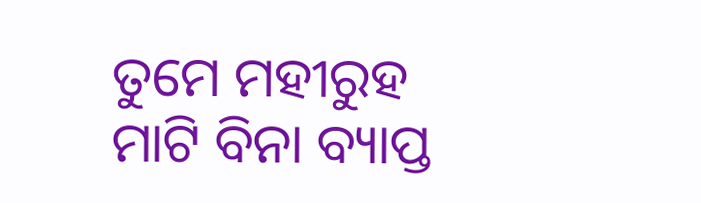ତୁମେ ମହୀରୁହ
ମାଟି ବିନା ବ୍ୟାପ୍ତ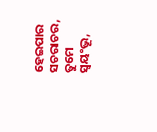ହେଇପାର ସଚରାଚର,
ତୁମେ ସ୍ବୟଂଭୂ,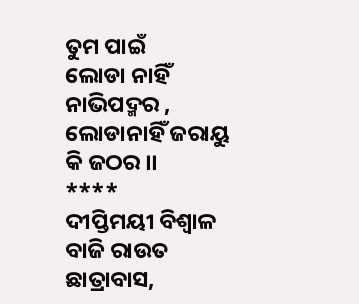ତୁମ ପାଇଁ
ଲୋଡା ନାହିଁ ନାଭିପଦ୍ମର ,
ଲୋଡାନାହିଁ ଜରାୟୁ କି ଜଠର ।।
****
ଦୀପ୍ତିମୟୀ ବିଶ୍ବାଳ
ବାଜି ରାଉତ ଛାତ୍ରାବାସ,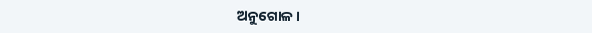ଅନୁଗୋଳ ।